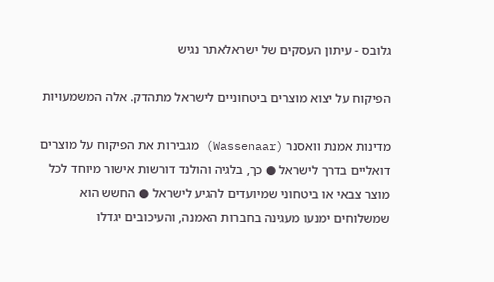גלובס - עיתון העסקים של ישראלאתר נגיש

הפיקוח על יצוא מוצרים ביטחוניים לישראל מתהדק. אלה המשמעויות

מדינות אמנת וואסנר (Wassenaar) מגבירות את הפיקוח על מוצרים דואליים בדרך לישראל ● כך, בלגיה והולנד דורשות אישור מיוחד לכל מוצר צבאי או ביטחוני שמיועדים להגיע לישראל ● החשש הוא שמשלוחים ימנעו מעגינה בחברות האמנה, והעיכובים יגדלו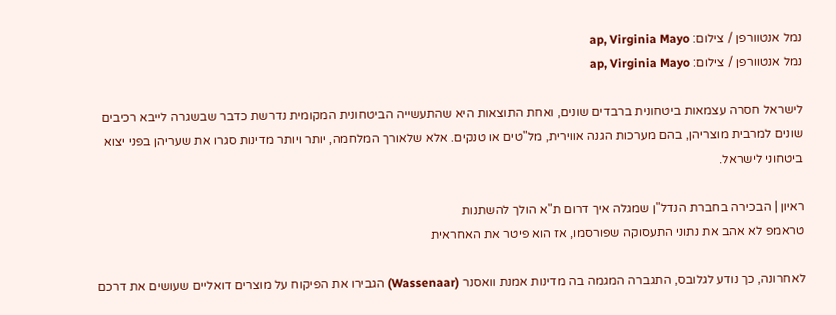נמל אנטוורפן / צילום: ap, Virginia Mayo
נמל אנטוורפן / צילום: ap, Virginia Mayo

לישראל חסרה עצמאות ביטחונית ברבדים שונים, ואחת התוצאות היא שהתעשייה הביטחונית המקומית נדרשת כדבר שבשגרה לייבא רכיבים שונים למרבית מוצריהן, בהם מערכות הגנה אווירית, מל"טים או טנקים. אלא שלאורך המלחמה, יותר ויותר מדינות סגרו את שעריהן בפני יצוא ביטחוני לישראל.

ראיון | הבכירה בחברת הנדל"ן שמגלה איך דרום ת"א הולך להשתנות
טראמפ לא אהב את נתוני התעסוקה שפורסמו, אז הוא פיטר את האחראית

לאחרונה, כך נודע לגלובס, התגברה המגמה בה מדינות אמנת וואסנר (Wassenaar) הגבירו את הפיקוח על מוצרים דואליים שעושים את דרכם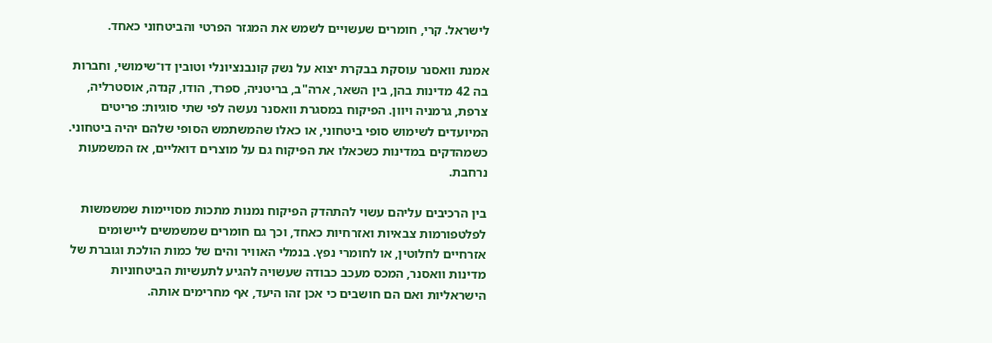לישראל. קרי, חומרים שעשויים לשמש את המגזר הפרטי והביטחוני כאחד.

אמנת וואסנר עוסקת בבקרת יצוא על נשק קונבנציונלי וטובין דו־שימושי, וחברות בה 42 מדינות בהן, בין השאר, ארה"ב, בריטניה, ספרד, הודו, קנדה, אוסטרליה, צרפת, גרמניה ויוון. הפיקוח במסגרת וואסנר נעשה לפי שתי סוגיות: פריטים המיועדים לשימוש סופי ביטחוני, או כאלו שהמשתמש הסופי שלהם יהיה ביטחוני. כשמהדקים במדינות כשכאלו את הפיקוח גם על מוצרים דואליים, אז המשמעות נרחבת.

בין הרכיבים עליהם עשוי להתהדק הפיקוח נמנות מתכות מסויימות שמשמשות לפלטפורמות צבאיות ואזרחיות כאחד, וכך גם חומרים שמשמשים ליישומים אזרחיים לחלוטין, או לחומרי נפץ. בנמלי האוויר והים של כמות הולכת וגוברת של מדינות וואסנר, המכס מעכב כבודה שעשויה להגיע לתעשיות הביטחוניות הישראליות ואם הם חושבים כי אכן זהו היעד, אף מחרימים אותה.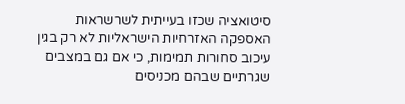סיטואציה שכזו בעייתית לשרשראות האספקה האזרחיות הישראליות לא רק בגין עיכוב סחורות תמימות, כי אם גם במצבים שגרתיים שבהם מכניסים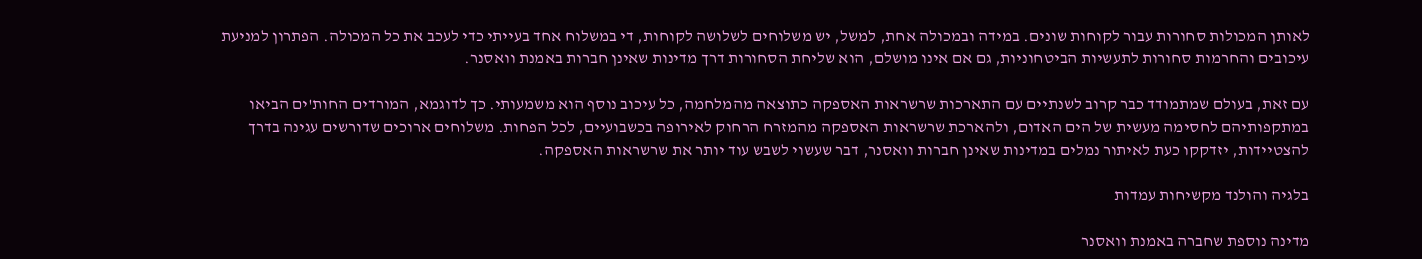לאותן המכולות סחורות עבור לקוחות שונים. במידה ובמכולה אחת, למשל, יש משלוחים לשלושה לקוחות, די במשלוח אחד בעייתי כדי לעכב את כל המכולה. הפתרון למניעת עיכובים והחרמות סחורות לתעשיות הביטחוניות, גם אם אינו מושלם, הוא שליחת הסחורות דרך מדינות שאינן חברות באמנת וואסנר.

עם זאת, בעולם שמתמודד כבר קרוב לשנתיים עם התארכות שרשראות האספקה כתוצאה מהמלחמה, כל עיכוב נוסף הוא משמעותי. כך לדוגמא, המורדים החות'ים הביאו במתקפותיהם לחסימה מעשית של הים האדום, ולהארכת שרשראות האספקה מהמזרח הרחוק לאירופה בכשבועיים, לכל הפחות. משלוחים ארוכים שדורשים עגינה בדרך להצטיידות, יזדקקו כעת לאיתור נמלים במדינות שאינן חברות וואסנר, דבר שעשוי לשבש עוד יותר את שרשראות האספקה.

בלגיה והולנד מקשיחות עמדות

מדינה נוספת שחברה באמנת וואסנר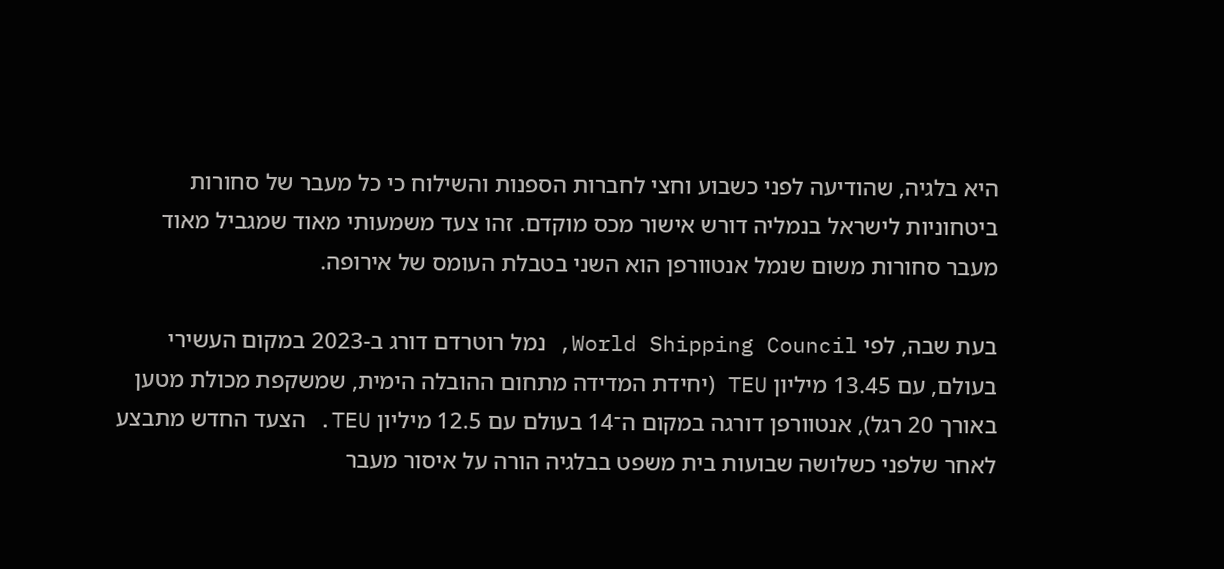היא בלגיה, שהודיעה לפני כשבוע וחצי לחברות הספנות והשילוח כי כל מעבר של סחורות ביטחוניות לישראל בנמליה דורש אישור מכס מוקדם. זהו צעד משמעותי מאוד שמגביל מאוד מעבר סחורות משום שנמל אנטוורפן הוא השני בטבלת העומס של אירופה.

בעת שבה, לפי World Shipping Council, נמל רוטרדם דורג ב-2023 במקום העשירי בעולם, עם 13.45 מיליון TEU (יחידת המדידה מתחום ההובלה הימית, שמשקפת מכולת מטען באורך 20 רגל), אנטוורפן דורגה במקום ה־14 בעולם עם 12.5 מיליון TEU. הצעד החדש מתבצע לאחר שלפני כשלושה שבועות בית משפט בבלגיה הורה על איסור מעבר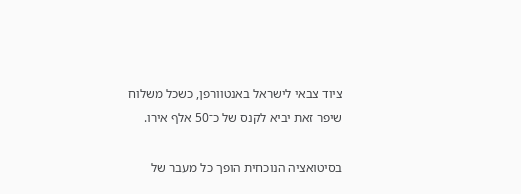ציוד צבאי לישראל באנטוורפן, כשכל משלוח שיפר זאת יביא לקנס של כ־50 אלף אירו.

בסיטואציה הנוכחית הופך כל מעבר של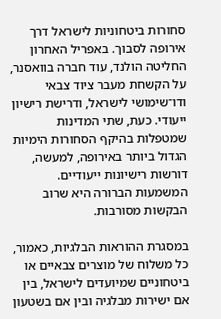סחורות ביטחוניות לישראל דרך אירופה לסבוך. באפריל האחרון החליטה הולנד, עוד חברה בוואסנר, על הקשחת מעבר ציוד צבאי ודו־שימושי לישראל, ודרישת רישיון ייעודי. כעת, שתי המדינות שמטפלות בהיקף הסחורות הימיות הגדול ביותר באירופה, למעשה, דורשות רישיונות ייעודיים. המשמעות הברורה היא שרוב הבקשות מסורבות.

במסגרת ההוראות הבלגיות, כאמור, כל משלוח של מוצרים צבאיים או ביטחוניים שמיועדים לישראל, בין אם ישירות מבלגיה ובין אם בשטעון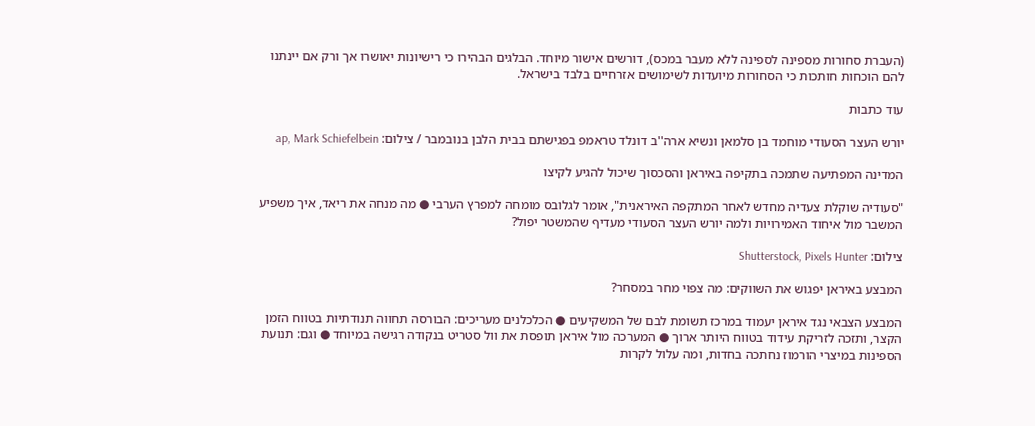(העברת סחורות מספינה לספינה ללא מעבר במכס), דורשים אישור מיוחד. הבלגים הבהירו כי רישיונות יאושרו אך ורק אם יינתנו להם הוכחות חותכות כי הסחורות מיועדות לשימושים אזרחיים בלבד בישראל.

עוד כתבות

יורש העצר הסעודי מוחמד בן סלמאן ונשיא ארה''ב דונלד טראמפ בפגישתם בבית הלבן בנובמבר / צילום: ap, Mark Schiefelbein

המדינה המפתיעה שתמכה בתקיפה באיראן והסכסוך שיכול להגיע לקיצו

"סעודיה שוקלת צעדיה מחדש לאחר המתקפה האיראנית", אומר לגלובס מומחה למפרץ הערבי ● מה מנחה את ריאד, איך משפיע המשבר מול איחוד האמירויות ולמה יורש העצר הסעודי מעדיף שהמשטר יפול?

צילום: Shutterstock, Pixels Hunter

המבצע באיראן יפגוש את השווקים: מה צפוי מחר במסחר?

המבצע הצבאי נגד איראן יעמוד במרכז תשומת לבם של המשקיעים ● הכלכלנים מעריכים: הבורסה תחווה תנודתיות בטווח הזמן הקצר, ותזכה לזריקת עידוד בטווח היותר ארוך ● המערכה מול איראן תופסת את וול סטריט בנקודה רגישה במיוחד ● וגם: תנועת הספינות במיצרי הורמוז נחתכה בחדות, ומה עלול לקרות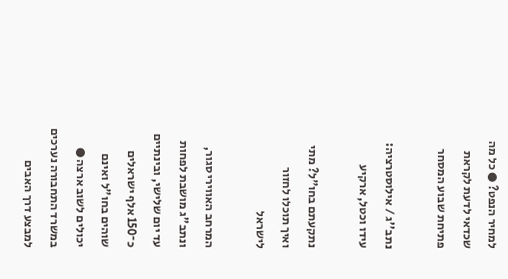למחיר הנפט? ● כל מה שכדאי לדעת לקראת פתיחת שבוע המסחר

נתב''ג / אילוסטרציה: עידו וכטל, ארקיע

נתקעתם בחו"ל? מתי ואיך תוכלו לחזור לישראל

המרחב האווירי סגור, ונתב"ג מושבת לפחות עד יום שלישי, ובינתיים כ־150 אלף ישראלים שוהים בחו"ל ואינם יכולים לשוב ארצה ● במשרד התחבורה נערכים למבצע דרך האבים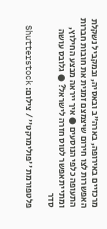מרכזיים באירופה, בארה"ב ובאסיה, ובמקביל נשקלת האפשרות לצו חירום שיצמצם זמנית את חובות חברות התעופה כלפי הנוסעים ● איך ייראה מבצע החילוץ, ומתי יתאפשר לטוס חזרה לישראל? ● גלובס עושה סדר

פלטפורמת ''פולימרקט'' / צילום: Shutterstock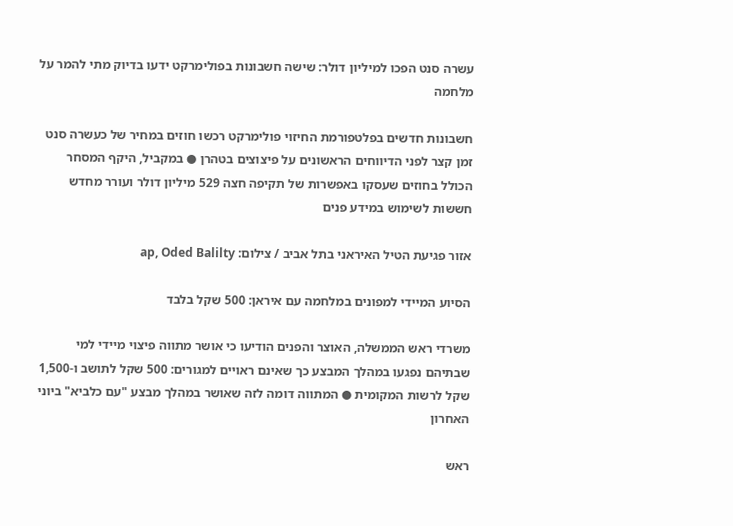עשרה סנט הפכו למיליון דולר: שישה חשבונות בפולימרקט ידעו בדיוק מתי להמר על מלחמה

חשבונות חדשים בפלטפורמת החיזוי פולימרקט רכשו חוזים במחיר של כעשרה סנט זמן קצר לפני הדיווחים הראשונים על פיצוצים בטהרן ● במקביל, היקף המסחר הכולל בחוזים שעסקו באפשרות של תקיפה חצה 529 מיליון דולר ועורר מחדש חששות לשימוש במידע פנים

אזור פגיעת הטיל האיראני בתל אביב / צילום: ap, Oded Balilty

הסיוע המיידי למפונים במלחמה עם איראן: 500 שקל בלבד

משרדי ראש הממשלה, האוצר והפנים הודיעו כי אושר מתווה פיצוי מיידי למי שבתיהם נפגעו במהלך המבצע כך שאינם ראויים למגורים: 500 שקל לתושב ו-1,500 שקל לרשות המקומית ● המתווה דומה לזה שאושר במהלך מבצע "עם כלביא" ביוני האחרון

ראש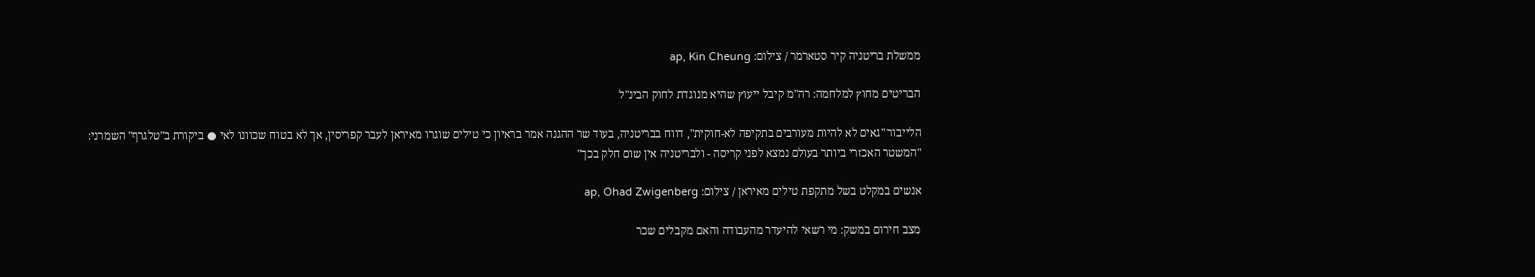ממשלת בריטניה קיר סטארמר / צילום: ap, Kin Cheung

הבריטים מחוץ למלחמה: רה"מ קיבל ייעוץ שהיא מנוגדת לחוק הבינ"ל

הלייבור "גאים לא להיות מעורבים בתקיפה לא-חוקית", דווח בבריטניה, בעוד שר ההגנה אמר בראיון כי טילים שוגרו מאיראן לעבר קפריסין, אך לא בטוח שכוונו לאי ● ביקורת ב"טלגרף" השמרני: "המשטר האכזרי ביותר בעולם נמצא לפני קריסה - ולבריטניה אין שום חלק בכך"

אנשים במקלט בשל מתקפת טילים מאיראן / צילום: ap, Ohad Zwigenberg

מצב חירום במשק: מי רשאי להיעדר מהעבודה והאם מקבלים שכר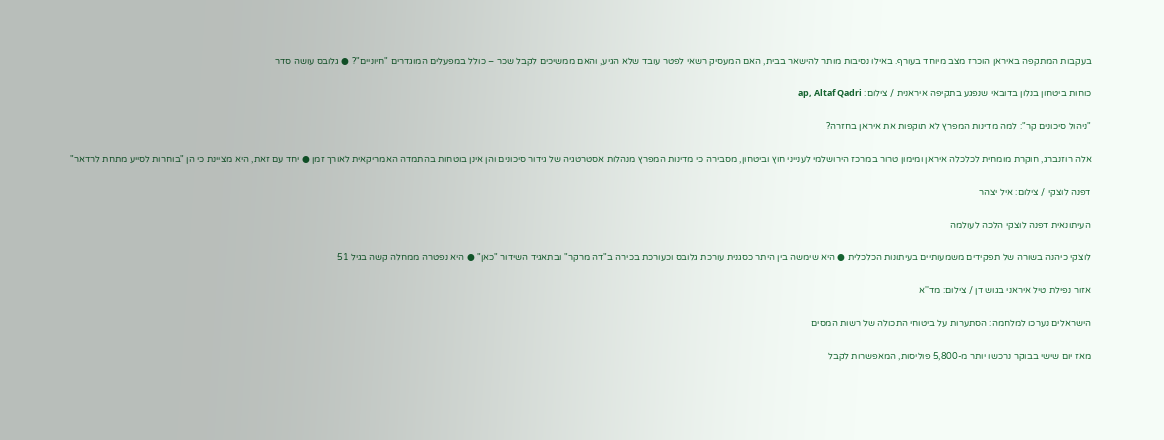בעקבות המתקפה באיראן הוכרז מצב מיוחד בעורף. באילו נסיבות מותר להישאר בבית, האם המעסיק רשאי לפטר עובד שלא הגיע, והאם ממשיכים לקבל שכר – כולל במפעלים המוגדרים "חיוניים"? ● גלובס עושה סדר

כוחות ביטחון בנלון בדובאי שנפגע בתקיפה איראנית / צילום: ap, Altaf Qadri

"ניהול סיכונים קר": למה מדינות המפרץ לא תוקפות את איראן בחזרה?

אלה רוזנברג, חוקרת מומחית לכלכלה איראן ומימון טרור במרכז הירושלמי לענייני חוץ וביטחון, מסבירה כי מדינות המפרץ מנהלות אסטרטגיה של גידור סיכונים והן אינן בוטחות בהתמדה האמריקאית לאורך זמן ● יחד עם זאת, היא מציינת כי הן "בוחרות לסייע מתחת לרדאר"

דפנה לוצקי / צילום: איל יצהר

העיתונאית דפנה לוצקי הלכה לעולמה

לוצקי כיהנה בשורה של תפקידים משמעותיים בעיתונות הכלכלית ● היא שימשה בין היתר כסגנית עורכת גלובס וכעורכת בכירה ב"דה מרקר" ובתאגיד השידור "כאן" ● היא נפטרה ממחלה קשה בגיל 51

אזור נפילת טיל איראני בגוש דן / צילום: מד''א

הישראלים נערכו למלחמה: הסתערות על ביטוחי התכולה של רשות המסים

מאז יום שישי בבוקר נרכשו יותר מ-5,800 פוליסות, המאפשרות לקבל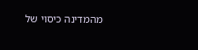מהמדינה כיסוי של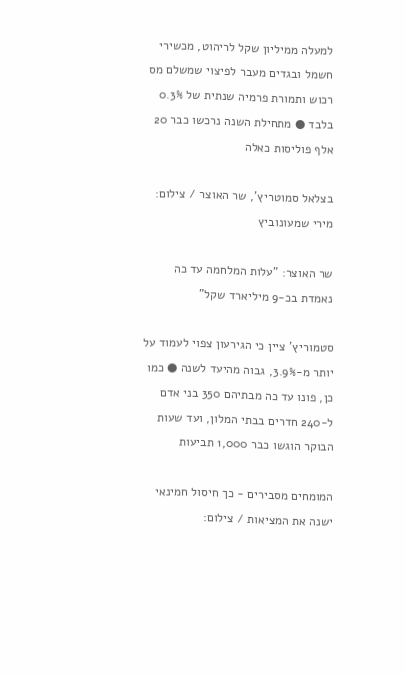למעלה ממיליון שקל לריהוט, מכשירי חשמל ובגדים מעבר לפיצוי שמשלם מס רכוש ותמורת פרמיה שנתית של 0.3% בלבד ● מתחילת השנה נרכשו כבר 20 אלף פוליסות כאלה

בצלאל סמוטריץ', שר האוצר / צילום: מירי שמעונוביץ

שר האוצר: "עלות המלחמה עד כה נאמדת בכ-9 מיליארד שקל"

סטמוריץ' ציין כי הגירעון צפוי לעמוד על יותר מ-3.9%, גבוה מהיעד לשנה ● כמו כן, פונו עד כה מבתיהם 350 בני אדם ל-240 חדרים בבתי המלון, ועד שעות הבוקר הוגשו כבר 1,000 תביעות

המומחים מסבירים - כך חיסול חמינאי ישנה את המציאות / צילום: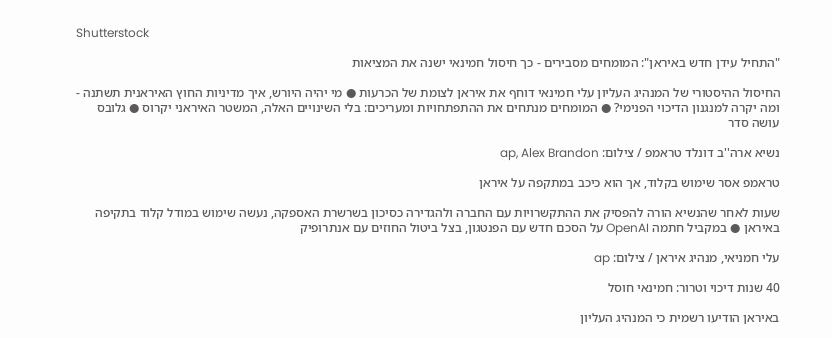Shutterstock

"התחיל עידן חדש באיראן": המומחים מסבירים - כך חיסול חמינאי ישנה את המציאות

החיסול ההיסטורי של המנהיג העליון עלי חמינאי דוחף את איראן לצומת של הכרעות ● מי יהיה היורש, איך מדיניות החוץ האיראנית תשתנה - ומה יקרה למנגנון הדיכוי הפנימי? ● המומחים מנתחים את ההתפתחויות ומעריכים: בלי השינויים האלה, המשטר האיראני יקרוס ● גלובס עושה סדר

נשיא ארה''ב דונלד טראמפ / צילום: ap, Alex Brandon

טראמפ אסר שימוש בקלוד, אך הוא כיכב במתקפה על איראן

שעות לאחר שהנשיא הורה להפסיק את ההתקשרויות עם החברה ולהגדירה כסיכון בשרשרת האספקה, נעשה שימוש במודל קלוד בתקיפה באיראן ● במקביל חתמה OpenAI על הסכם חדש עם הפנטגון, בצל ביטול החוזים עם אנתרופיק

עלי חמניאי, מנהיג איראן / צילום: ap

40 שנות דיכוי וטרור: חמינאי חוסל

באיראן הודיעו רשמית כי המנהיג העליון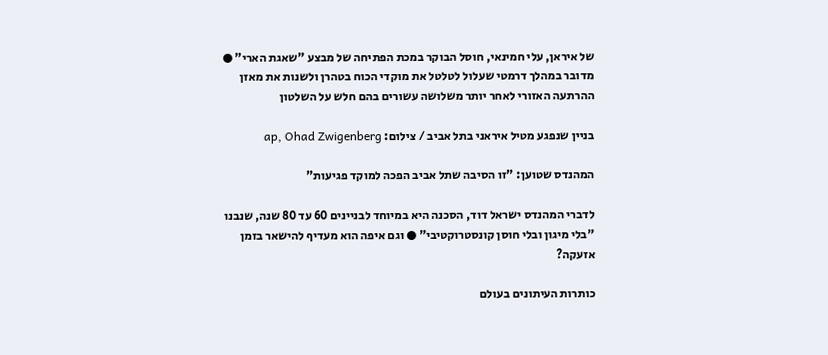של איראן, עלי חמינאי, חוסל הבוקר במכת הפתיחה של מבצע "שאגת הארי" ● מדובר במהלך דרמטי שעלול לטלטל את מוקדי הכוח בטהרן ולשנות את מאזן ההרתעה האזורי לאחר יותר משלושה עשורים בהם חלש על השלטון

בניין שנפגע מטיל איראני בתל אביב / צילום: ap, Ohad Zwigenberg

המהנדס שטוען: "זו הסיבה שתל אביב הפכה למוקד פגיעות"

לדברי המהנדס ישראל דוד, הסכנה היא במיוחד לבניינים 60 עד 80 שנה, שנבנו "בלי מיגון ובלי חוסן קונסטרוקטיבי" ● וגם איפה הוא מעדיף להישאר בזמן אזעקה?

כותרות העיתונים בעולם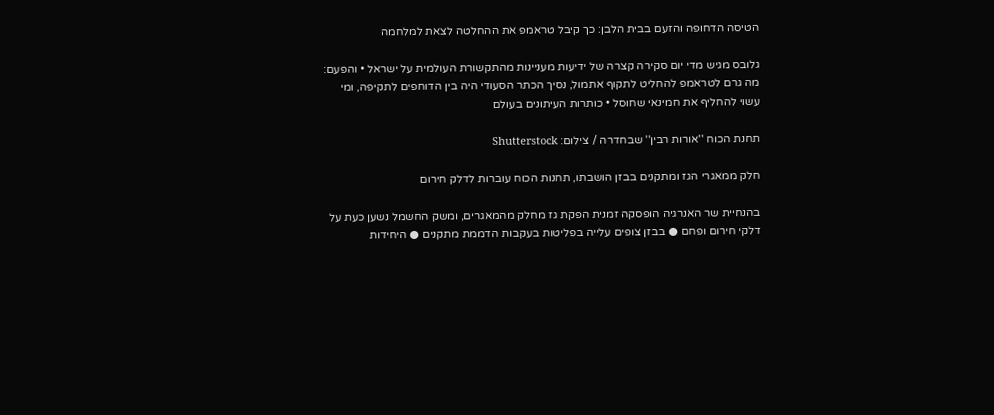הטיסה הדחופה והזעם בבית הלבן: כך קיבל טראמפ את ההחלטה לצאת למלחמה

גלובס מגיש מדי יום סקירה קצרה של ידיעות מעניינות מהתקשורת העולמית על ישראל • והפעם: מה גרם לטראמפ להחליט לתקוף אתמול, נסיך הכתר הסעודי היה בין הדוחפים לתקיפה, ומי עשוי להחליף את חמינאי שחוסל • כותרות העיתונים בעולם

תחנת הכוח ''אורות רבין'' שבחדרה / צילום: Shutterstock

חלק ממאגרי הגז ומתקנים בבזן הושבתו, תחנות הכוח עוברות לדלק חירום

בהנחיית שר האנרגיה הופסקה זמנית הפקת גז מחלק מהמאגרים, ומשק החשמל נשען כעת על דלקי חירום ופחם ● בבזן צופים עלייה בפליטות בעקבות הדממת מתקנים ● היחידות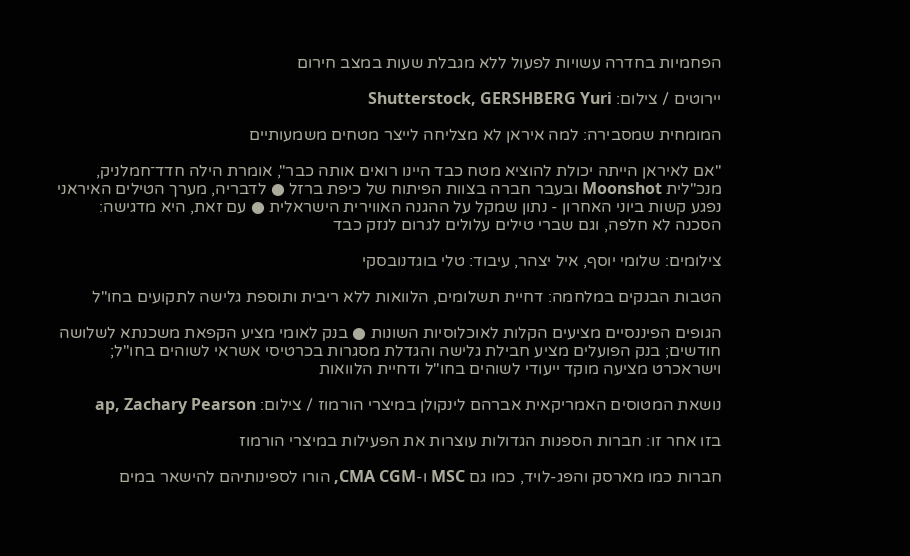הפחמיות בחדרה עשויות לפעול ללא מגבלת שעות במצב חירום

יירוטים / צילום: Shutterstock, GERSHBERG Yuri

המומחית שמסבירה: למה איראן לא מצליחה לייצר מטחים משמעותיים

"אם לאיראן הייתה יכולת להוציא מטח כבד היינו רואים אותה כבר", אומרת הילה חדד־חמלניק, מנכ"לית Moonshot ובעבר חברה בצוות הפיתוח של כיפת ברזל ● לדבריה, מערך הטילים האיראני נפגע קשות ביוני האחרון - נתון שמקל על ההגנה האווירית הישראלית ● עם זאת, היא מדגישה: הסכנה לא חלפה, וגם שברי טילים עלולים לגרום לנזק כבד

צילומים: שלומי יוסף, איל יצהר, עיבוד: טלי בוגדנובסקי

הטבות הבנקים במלחמה: דחיית תשלומים, הלוואות ללא ריבית ותוספת גלישה לתקועים בחו"ל

הגופים הפיננסיים מציעים הקלות לאוכלוסיות השונות ● בנק לאומי מציע הקפאת משכנתא לשלושה חודשים; בנק הפועלים מציע חבילת גלישה והגדלת מסגרות בכרטיסי אשראי לשוהים בחו"ל; וישראכרט מציעה מוקד ייעודי לשוהים בחו"ל ודחיית הלוואות

נושאת המטוסים האמריקאית אברהם לינקולן במיצרי הורמוז / צילום: ap, Zachary Pearson

בזו אחר זו: חברות הספנות הגדולות עוצרות את הפעילות במיצרי הורמוז

חברות כמו מארסק והפג-לויד, כמו גם MSC ו-CMA CGM, הורו לספינותיהם להישאר במים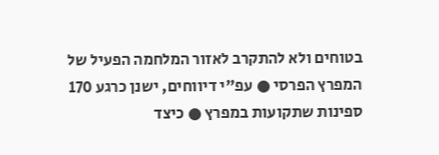בטוחים ולא להתקרב לאזור המלחמה הפעיל של המפרץ הפרסי ● עפ"י דיווחים, ישנן כרגע 170 ספינות שתקועות במפרץ ● כיצד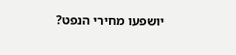יושפעו מחירי הנפט?